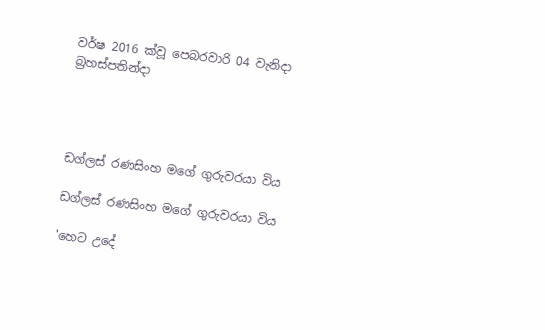වර්ෂ 2016 ක්වූ පෙබරවාරි 04 වැනිදා බ්‍රහස්පතින්දා




ඩග්ලස් රණසිංහ මගේ ගුරුවරයා විය

ඩග්ලස් රණසිංහ මගේ ගුරුවරයා විය

'හෙට උදේ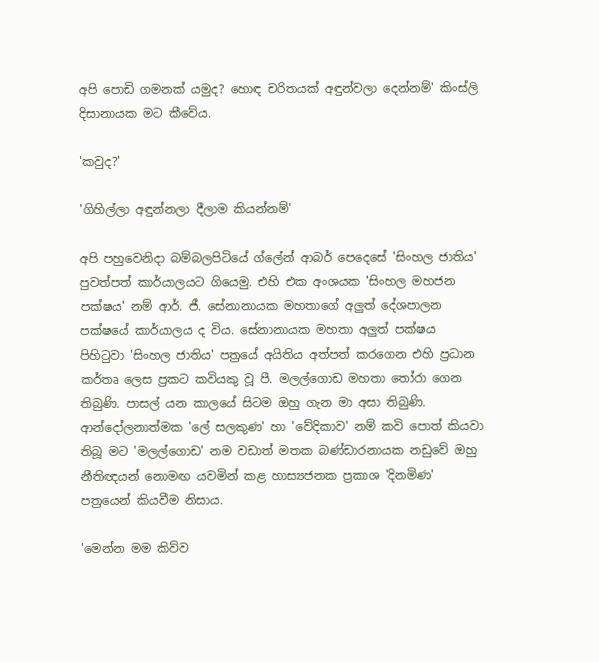අපි පොඩි ගමනක් යමුද? හොඳ චරිතයක් අඳුන්වලා දෙන්නම්' කිංස්ලි දිසානායක මට කීවේය.

'කවුද?'

'ගිහිල්ලා අඳුන්නලා දීලාම කියන්නම්'

අපි පහුවෙනිදා බම්බලපිටියේ ග්ලේන් ආබර් පෙදෙසේ 'සිංහල ජාතිය' පුවත්පත් කාර්යාලයට ගියෙමු. එහි එක අංශයක 'සිංහල මහජන පක්ෂය' නම් ආර්. ජී. සේනානායක මහතාගේ අලුත් දේශපාලන පක්ෂයේ කාර්යාලය ද විය. සේනානායක මහතා අලුත් පක්ෂය පිහිටුවා 'සිංහල ජාතිය' පත්‍රයේ අයිතිය අත්පත් කරගෙන එහි ප්‍රධාන කර්තෘ ලෙස ප්‍රකට කවියකු වූ පී. මලල්ගොඩ මහතා තෝරා ගෙන තිබුණි. පාසල් යන කාලයේ සිටම ඔහු ගැන මා අසා තිබුණි. ආන්දෝලනාත්මක 'ලේ සලකුණ' හා 'වේදිකාව' නම් කවි පොත් කියවා තිබූ මට 'මලල්ගොඩ' නම වඩාත් මතක බණ්ඩාරනායක නඩුවේ ඔහු නීතිඥයන් නොමඟ යවමින් කළ හාස්‍යජනක ප්‍රකාශ 'දිනමිණ' පත්‍රයෙන් කියවීම නිසාය.

'මෙන්න මම කිව්ව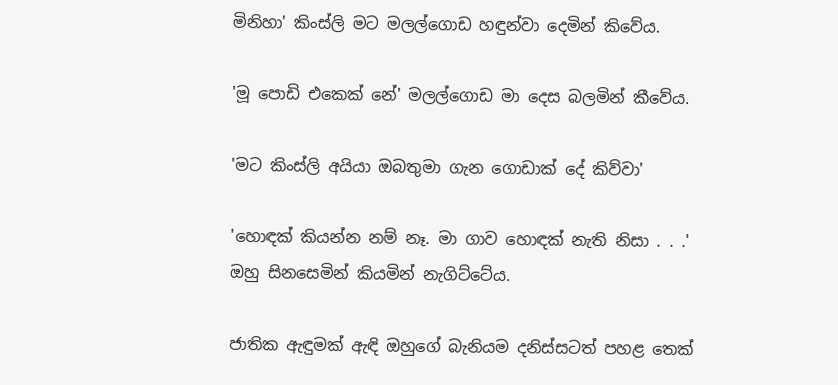මිනිහා' කිංස්ලි මට මලල්ගොඩ හඳුන්වා දෙමින් කිවේය.

'මූ පොඩි එකෙක් නේ' මලල්ගොඩ මා දෙස බලමින් කීවේය.

'මට කිංස්ලි අයියා ඔබතුමා ගැන ගොඩාක් දේ කිව්වා'

'හොඳක් කියන්න නම් නෑ. මා ගාව හොඳක් නැති නිසා . . .' ඔහු සිනසෙමින් කියමින් නැගිට්ටේය.

ජාතික ඇඳුමක් ඇඳි ඔහුගේ බැනියම දනිස්සටත් පහළ තෙක්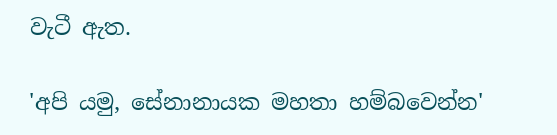වැටී ඇත.

'අපි යමු, සේනානායක මහතා හම්බවෙන්න'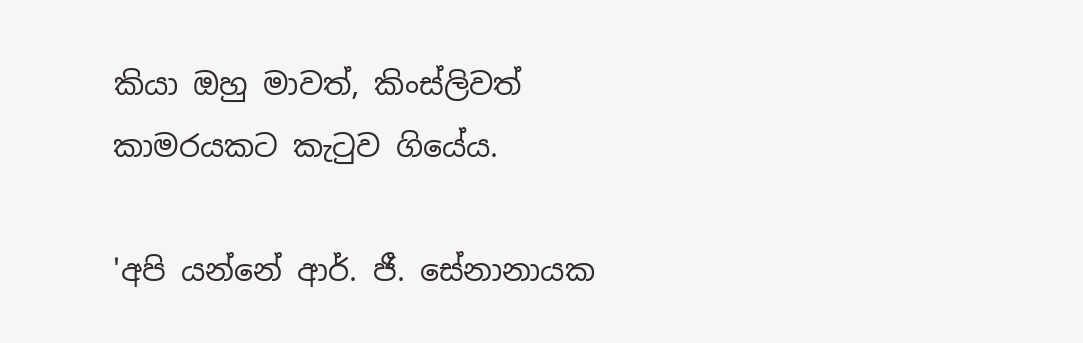කියා ඔහු මාවත්, කිංස්ලිවත් කාමරයකට කැටුව ගියේය.

'අපි යන්නේ ආර්. ජී. සේනානායක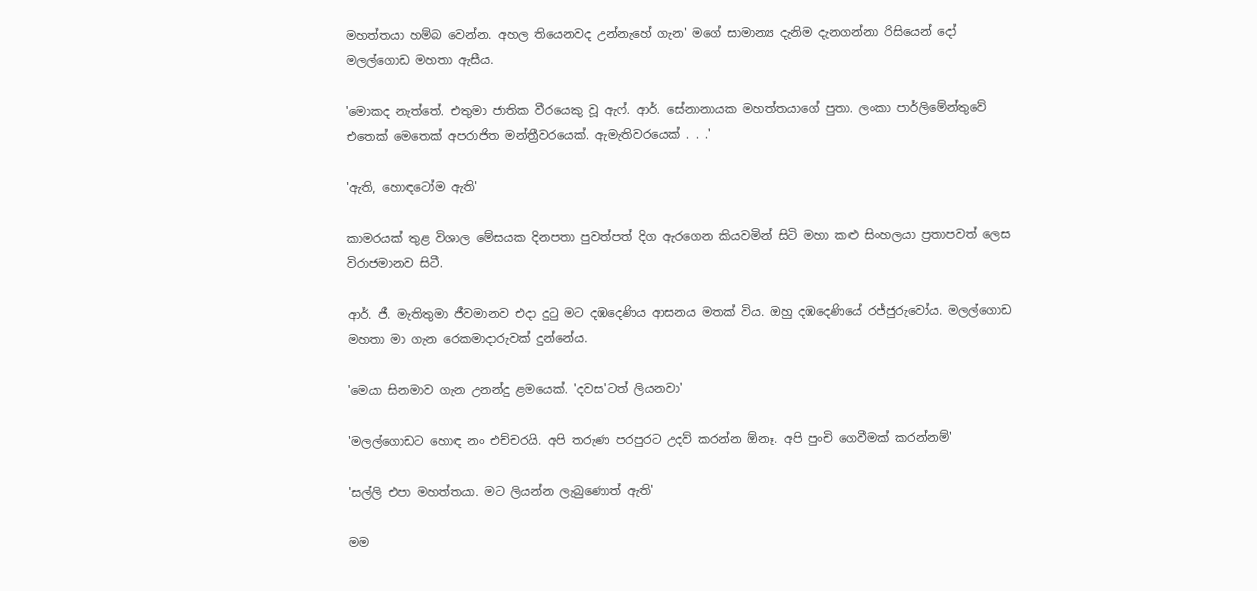මහත්තයා හම්බ වෙන්න. අහල තියෙනවද උන්නැහේ ගැන' මගේ සාමාන්‍ය දැනිම දැනගන්නා රිසියෙන් දෝ මලල්ගොඩ මහතා ඇසීය.

'මොකද නැත්තේ. එතුමා ජාතික වීරයෙකු වූ ඇෆ්. ආර්. සේනානායක මහත්තයාගේ පුතා. ලංකා පාර්ලිමේන්තුවේ එතෙක් මෙතෙක් අපරාජිත මන්ත්‍රීවරයෙක්. ඇමැතිවරයෙක් . . .'

'ඇති, හොඳටෝම ඇති'

කාමරයක් තුළ විශාල මේසයක දිනපතා පුවත්පත් දිග ඇරගෙන කියවමින් සිටි මහා කළු සිංහලයා ප්‍රතාපවත් ලෙස විරාජමානව සිටී.

ආර්. ජී. මැතිතුමා ජීවමානව එදා දුටු මට දඹදෙණිය ආසනය මතක් විය. ඔහු දඹදෙණියේ රජ්ජුරුවෝය. මලල්ගොඩ මහතා මා ගැන රෙකමාදාරුවක් දුන්නේය.

'මෙයා සිනමාව ගැන උනන්දු ළමයෙක්. 'දවස'ටත් ලියනවා'

'මලල්ගොඩට හොඳ නං එච්චරයි. අපි තරුණ පරපුරට උදව් කරන්න ඕනෑ. අපි පුංචි ගෙවීමක් කරන්නම්'

'සල්ලි එපා මහත්තයා. මට ලියන්න ලැබුණොත් ඇති'

මම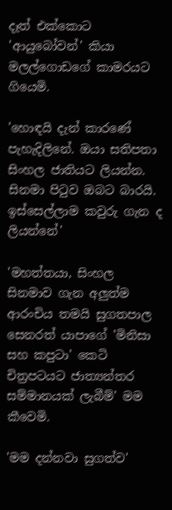දෑත් එක්කොට 'ආයුබෝවන්' කියා මලල්ගොඩගේ කාමරයට ගියෙමි.

'හොඳයි දැන් කාරණේ පැහැදිලිනේ. ඔයා සතිපතා සිංහල ජාතියට ලියන්න. සිනමා පිටුව ඔබට බාරයි. ඉස්සෙල්ලාම කවුරු ගැන ද ලියන්නේ'

'මහත්තයා, සිංහල සිනමාව ගැන අලුත්ම ආරංචිය තමයි සුගතපාල සෙනරත් යාපාගේ 'මිනිසා සහ කපුටා' කෙටි චිත්‍රපටයට ජාත්‍යන්තර සම්මානයක් ලැබීම්' මම කීවෙමි.

'මම දන්නවා සුගත්ව'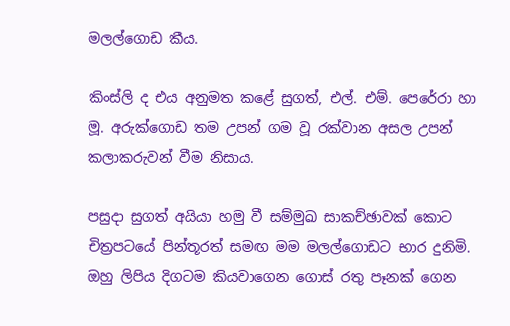මලල්ගොඩ කීය.

කිංස්ලි ද එය අනුමත කළේ සුගත්, එල්. එම්. පෙරේරා හා මූ. අරුක්ගොඩ තම උපන් ගම වූ රක්වාන අසල උපන් කලාකරුවන් වීම නිසාය.

පසුදා සුගත් අයියා හමු වී සම්මුඛ සාකච්ඡාවක් කොට චිත්‍රපටයේ පින්තූරත් සමඟ මම මලල්ගොඩට භාර දුනිමි. ඔහු ලිපිය දිගටම කියවාගෙන ගොස් රතු පෑනක් ගෙන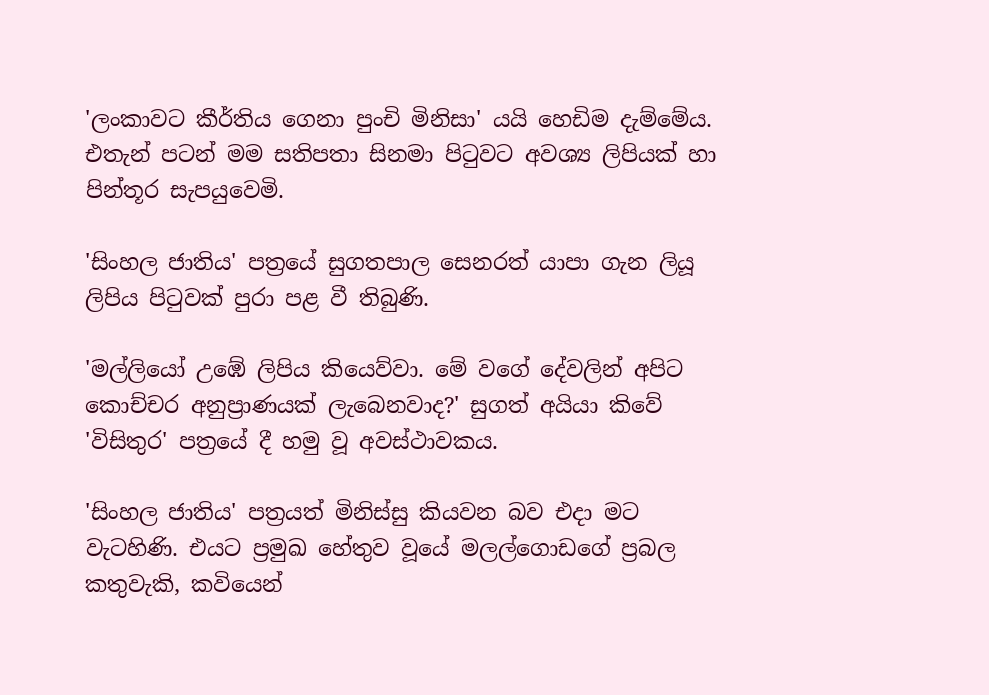'ලංකාවට කීර්තිය ගෙනා පුංචි මිනිසා' යයි හෙඩිම දැම්මේය. එතැන් පටන් මම සතිපතා සිනමා පිටුවට අවශ්‍ය ලිපියක් හා පින්තූර සැපයුවෙමි.

'සිංහල ජාතිය' පත්‍රයේ සුගතපාල සෙනරත් යාපා ගැන ලියූ ලිපිය පිටුවක් පුරා පළ වී තිබුණි.

'මල්ලියෝ උඹේ ලිපිය කියෙව්වා. මේ වගේ දේවලින් අපිට කොච්චර අනුප්‍රාණයක් ලැබෙනවාද?' සුගත් අයියා කිවේ 'විසිතුර' පත්‍රයේ දී හමු වූ අවස්ථාවකය.

'සිංහල ජාතිය' පත්‍රයත් මිනිස්සු කියවන බව එදා මට වැටහිණි. එයට ප්‍රමුඛ හේතුව වූයේ මලල්ගොඩගේ ප්‍රබල කතුවැකි, කවියෙන්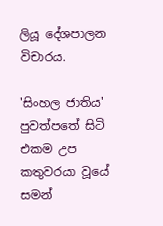ලියූ දේශපාලන විචාරය.

'සිංහල ජාතිය' පුවත්පතේ සිටි එකම උප කතුවරයා වූයේ සමන්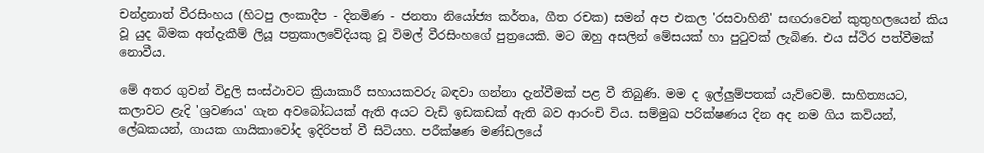චන්ද්‍රනාත් වීරසිංහය (හිටපු ලංකාදීප - දිනමිණ - ජනතා නියෝජ්‍ය කර්තෘ, ගීත රචක) සමන් අප එකල 'රසවාහිනී' සඟරාවෙන් කුතුහලයෙන් කිය වූ යුද බිමක අත්දැකීම් ලියූ පත්‍රකාලවේදියකු වූ විමල් වීරසිංහගේ පුත්‍රයෙකි. මට ඔහු අසලින් මේසයක් හා පුටුවක් ලැබිණ. එය ස්ථිර පත්වීමක් නොවීය.

මේ අතර ගුවන් විදුලි සංස්ථාවට ක්‍රියාකාරී සහායකවරු බඳවා ගන්නා දැන්වීමක් පළ වී තිබුණි. මම ද ඉල්ලුම්පතක් යැව්වෙමි. සාහිත්‍යයට, කලාවට ළැදි 'ශ්‍රවණය' ගැන අවබෝධයක් ඇති අයට වැඩි ඉඩකඩක් ඇති බව ආරංචි විය. සම්මුඛ පරික්ෂණය දින අද නම ගිය කවියන්, ලේඛකයන්, ගායක ගායිකාවෝද ඉදිරිපත් වී සිටියහ. පරීක්ෂණ මණ්ඩලයේ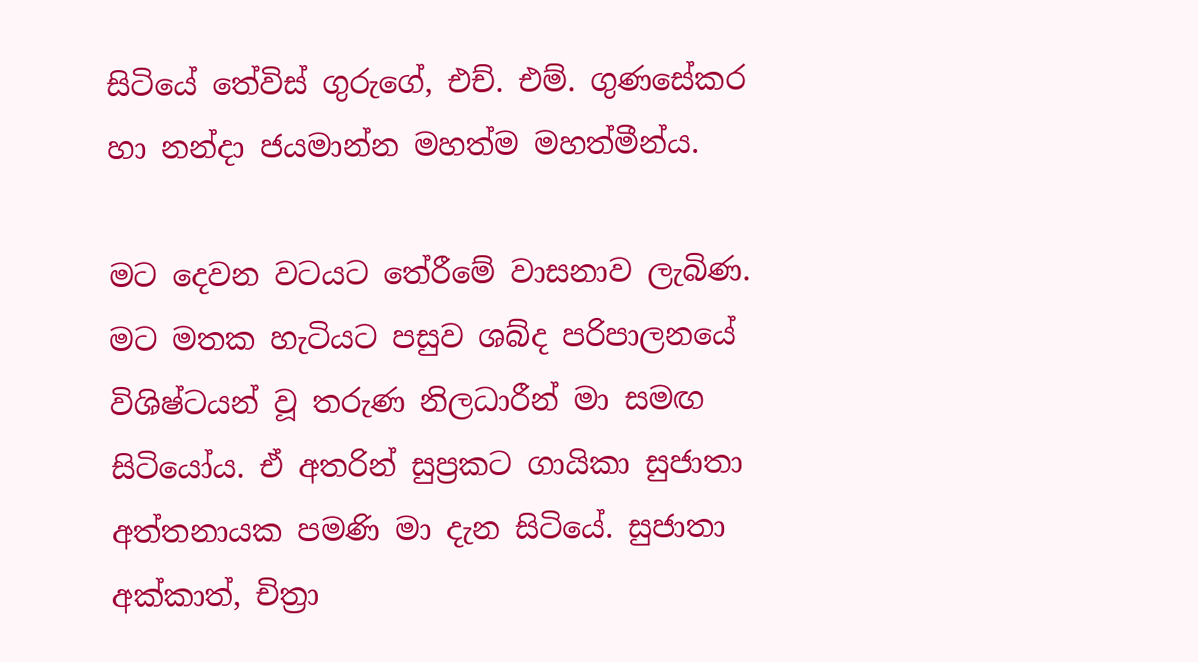සිටියේ තේවිස් ගුරුගේ, එච්. එම්. ගුණසේකර හා නන්දා ජයමාන්න මහත්ම මහත්මීන්ය.

මට දෙවන වටයට තේරීමේ වාසනාව ලැබිණ. මට මතක හැටියට පසුව ශබ්ද පරිපාලනයේ විශිෂ්ටයන් වූ තරුණ නිලධාරීන් මා සමඟ සිටියෝය. ඒ අතරින් සුප්‍රකට ගායිකා සුජාතා අත්තනායක පමණි මා දැන සිටියේ. සුජාතා අක්කාත්, චිත්‍රා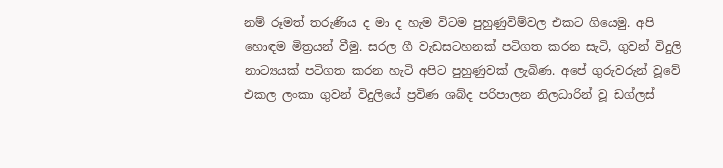නම් රූමත් තරුණිය ද මා ද හැම විටම පුහුණුවිම්වල එකට ගියෙමු. අපි හොඳම මිත්‍රයන් වීමු. සරල ගී වැඩසටහනක් පටිගත කරන සැටි, ගුවන් විදුලි නාට්‍යයක් පටිගත කරන හැටි අපිට පුහුණුවක් ලැබිණ. අපේ ගුරුවරුන් වූවේ එකල ලංකා ගුවන් විදුලියේ ප්‍රවිණ ශබ්ද පරිපාලන නිලධාරින් වූ ඩග්ලස්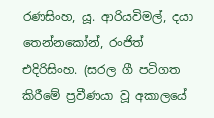රණසිංහ, යූ. ආරියවිමල්, දයා තෙන්නකෝන්, රංජිත් එදිරිසිංහ. (සරල ගී පටිගත කිරීමේ ප්‍රවීණයා වූ අකාලයේ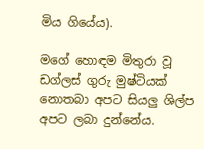මිය ගියේය).

මගේ හොඳම මිතුරා වූ ඩග්ලස් ගුරු මුෂ්ටියක් නොතබා අපට සියලු ශිල්ප අපට ලබා දුන්නේය.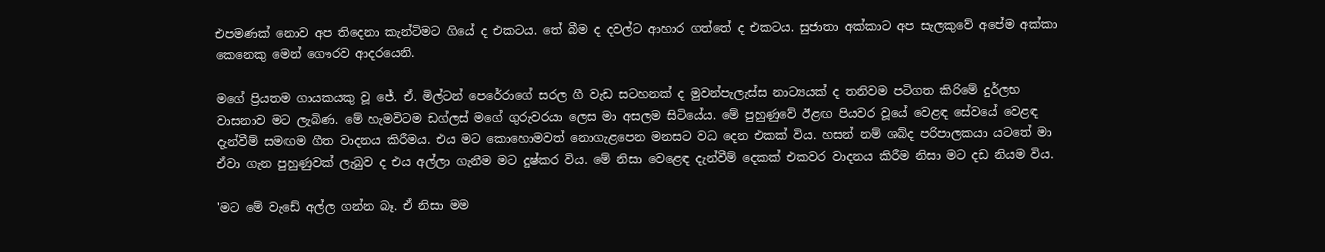එපමණක් නොව අප තිදෙනා කැන්ටිමට ගියේ ද එකටය. තේ බීම ද දවල්ට ආහාර ගත්තේ ද එකටය. සුජාතා අක්කාට අප සැලකුවේ අපේම අක්කා කෙනෙකු මෙන් ගෞරව ආදරයෙනි.

මගේ ප්‍රියතම ගායකයකු වූ ජේ. ඒ. මිල්ටන් පෙරේරාගේ සරල ගී වැඩ සටහනක් ද මුවන්පැලැස්ස නාට්‍යයක් ද තනිවම පටිගත කිරිමේ දුර්ලභ වාසනාව මට ලැබිණ. මේ හැමවිටම ඩග්ලස් මගේ ගුරුවරයා ලෙස මා අසලම සිටියේය. මේ පුහුණුවේ ඊළඟ පියවර වූයේ වෙළඳ සේවයේ වෙළඳ දැන්වීම් සමඟම ගීත වාදනය කිරීමය. එය මට කොහොමවත් නොගැළපෙන මනසට වධ දෙන එකක් විය. හසන් නම් ශබ්ද පරිපාලකයා යටතේ මා ඒවා ගැන පුහුණුවක් ලැබුව ද එය අල්ලා ගැනීම මට දුෂ්කර විය. මේ නිසා වෙළෙඳ දැන්වීම් දෙකක් එකවර වාදනය කිරීම නිසා මට දඩ නියම විය.

'මට මේ වැඩේ අල්ල ගන්න බෑ. ඒ නිසා මම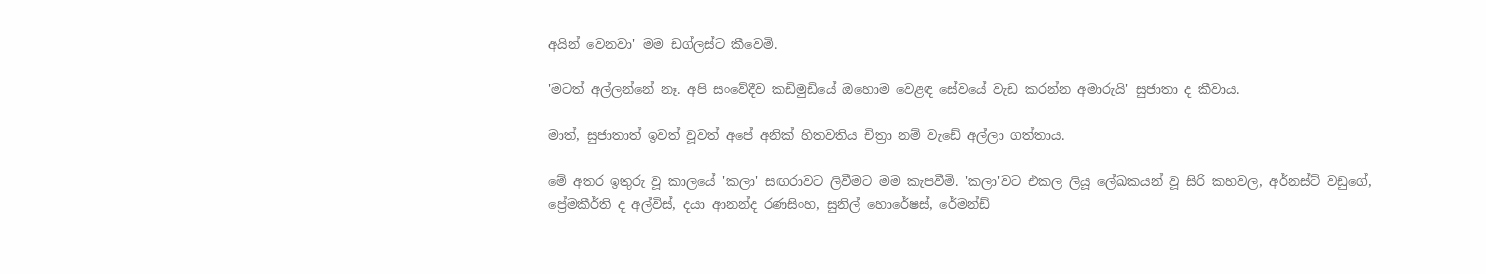අයින් වෙනවා' මම ඩග්ලස්ට කීවෙමි.

'මටත් අල්ලන්නේ නෑ. අපි සංවේදීව කඩිමුඩියේ ඔහොම වෙළඳ සේවයේ වැඩ කරන්න අමාරුයි' සුජාතා ද කීවාය.

මාත්, සුජාතාත් ඉවත් වූවත් අපේ අනික් හිතවතිය චිත්‍රා නම් වැඩේ අල්ලා ගත්තාය.

මේ අතර ඉතුරු වූ කාලයේ 'කලා' සඟරාවට ලිවීමට මම කැපවීමි. 'කලා'වට එකල ලියූ ලේඛකයන් වූ සිරි කහවල, අර්නස්ට් වඩුගේ, ප්‍රේමකීර්ති ද අල්විස්, දයා ආනන්ද රණසිංහ, සුනිල් හොරේෂස්, රේමන්ඩ්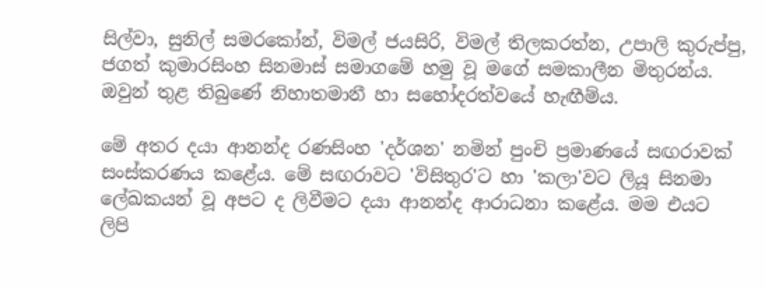සිල්වා, සුනිල් සමරකෝන්, විමල් ජයසිරි, විමල් තිලකරත්න, උපාලි කුරුප්පු, ජගත් කුමාරසිංහ සිනමාස් සමාගමේ හමු වූ මගේ සමකාලීන මිතුරන්ය. ඔවුන් තුළ තිබුණේ නිහාතමානී හා සහෝදරත්වයේ හැඟීම්ය.

මේ අතර දයා ආනන්ද රණසිංහ 'දර්ශන' නමින් පුංචි ප්‍රමාණයේ සඟරාවක් සංස්කරණය කළේය. මේ සඟරාවට 'විසිතුර'ට හා 'කලා'වට ලියූ සිනමා ලේඛකයන් වූ අපට ද ලිවීමට දයා ආනන්ද ආරාධනා කළේය. මම එයට ලිපි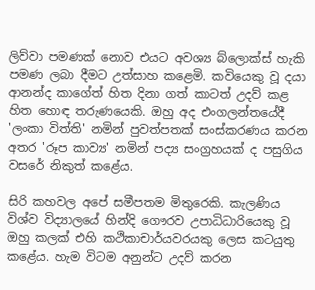ලිව්වා පමණක් නොව එයට අවශ්‍ය බ්ලොක්ස් හැකි පමණ ලබා දීමට උත්සාහ කළෙමි. කවියෙකු වූ දයා ආනන්ද කාගේත් හිත දිනා ගත් කාටත් උදව් කළ හිත හොඳ තරුණයෙකි. ඔහු අද එංගලන්තයේදී 'ලංකා විත්ති' නමින් පුවත්පතක් සංස්කරණය කරන අතර 'රූප කාව්‍ය' නමින් පද්‍ය සංග්‍රහයක් ද පසුගිය වසරේ නිකුත් කළේය.

සිරි කහවල අපේ සමීපතම මිතුරෙකි. කැලණිය විශ්ව විද්‍යාලයේ හින්දි ගෞරව උපාධිධාරියෙකු වූ ඔහු කලක් එහි කථිකාචාර්යවරයකු ලෙස කටයුතු කළේය. හැම විටම අනුන්ට උදව් කරන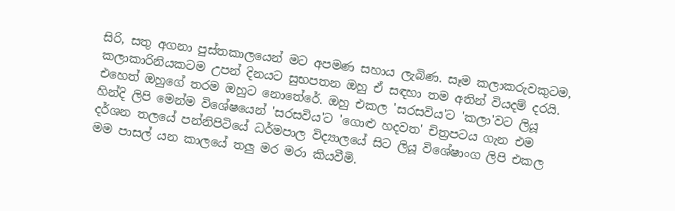සිරි, සතු අගනා පුස්තකාලයෙන් මට අපමණ සහාය ලැබිණ. සෑම කලාකරුවකුටම, කලාකාරිනියකටම උපන් දිනයට සුභපතන ඔහු ඒ සඳහා තම අතින් වියදම් දරයි. එහෙත් ඔහුගේ තරම ඔහුට නොතේරේ. ඔහු එකල 'සරසවිය'ට 'කලා'වට ලියූ හින්දි ලිපි මෙන්ම විශේෂයෙන් 'සරසවිය'ට 'ගොළු හදවත' චිත්‍රපටය ගැන එම දර්ශන තලයේ පන්නිපිටියේ ධර්මපාල විද්‍යාලයේ සිට ලියූ විශේෂාංග ලිපි එකල මම පාසල් යන කාලයේ තලු මර මරා කියවීමි.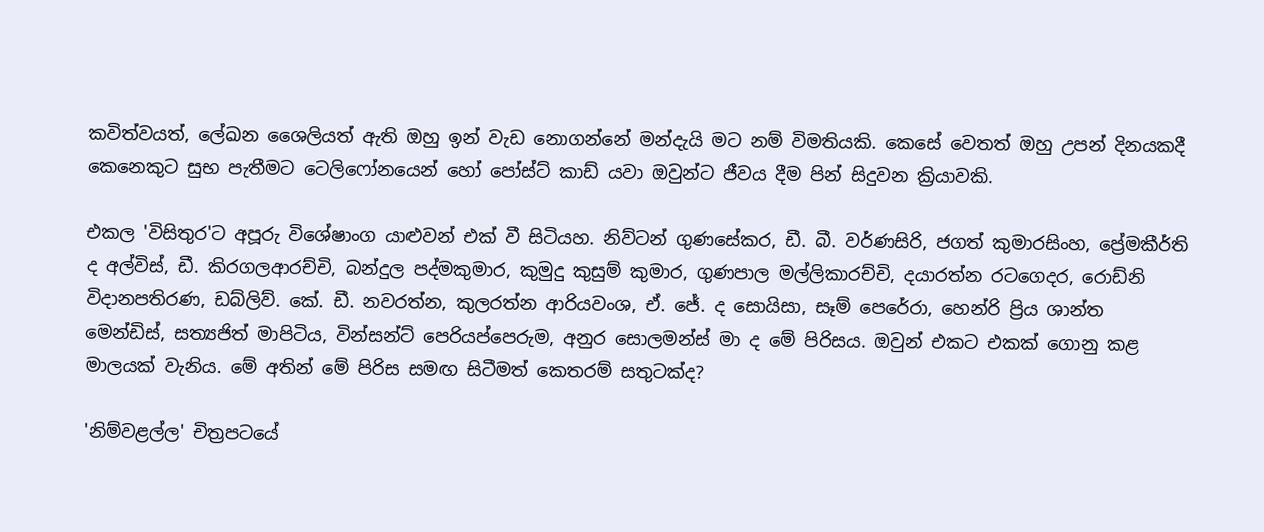කවිත්වයත්, ලේඛන ශෛලියත් ඇති ඔහු ඉන් වැඩ නොගන්නේ මන්දැයි මට නම් විමතියකි. කෙසේ වෙතත් ඔහු උපන් දිනයකදී කෙනෙකුට සුභ පැතීමට ටෙලිෆෝනයෙන් හෝ පෝස්ට් කාඩ් යවා ඔවුන්ට ජීවය දීම පින් සිදුවන ක්‍රියාවකි.

එකල 'විසිතුර'ට අපූරු විශේෂාංග යාළුවන් එක් වී සිටියහ. නිව්ටන් ගුණසේකර, ඩී. බී. වර්ණසිරි, ජගත් කුමාරසිංහ, ප්‍රේමකීර්ති ද අල්විස්, ඩී. කිරගලආරච්චි, බන්දුල පද්මකුමාර, කුමුදු කුසුම් කුමාර, ගුණපාල මල්ලිකාරච්චි, දයාරත්න රටගෙදර, රොඩ්නි විදානපතිරණ, ඩබ්ලිව්. කේ. ඩී. නවරත්න, කුලරත්න ආරියවංශ, ඒ. ජේ. ද සොයිසා, සෑම් පෙරේරා, හෙන්රි ප්‍රිය ශාන්ත මෙන්ඩිස්, සත්‍යජිත් මාපිටිය, වින්සන්ට් පෙරියප්පෙරුම, අනුර සොලමන්ස් මා ද මේ පිරිසය. ඔවුන් එකට එකක් ගොනු කළ මාලයක් වැනිය. මේ අතින් මේ පිරිස සමඟ සිටීමත් කෙතරම් සතුටක්ද?

'නිම්වළල්ල' චිත්‍රපටයේ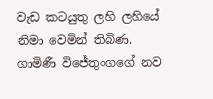වැඩ කටයුතු ලහි ලහියේ නිමා වෙමින් තිබිණ. ගාමිණී විජේතුංගගේ නව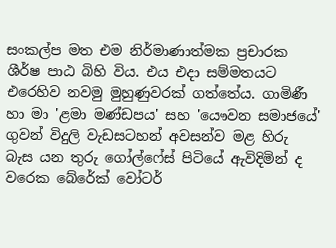සංකල්ප මත එම නිර්මාණාත්මක ප්‍රචාරක ශීර්ෂ පාඨ බිහි විය. එය එදා සම්මතයට එරෙහිව නවමු මුහුණුවරක් ගත්තේය. ගාමිණී හා මා 'ළමා මණ්ඩපය' සහ 'යෞවන සමාජයේ' ගුවන් විදුලි වැඩසටහන් අවසන්ව මළ හිරු බැස යන තුරු ගෝල්ෆේස් පිටියේ ඇවිදිමින් ද වරෙක බේරේක් වෝටර්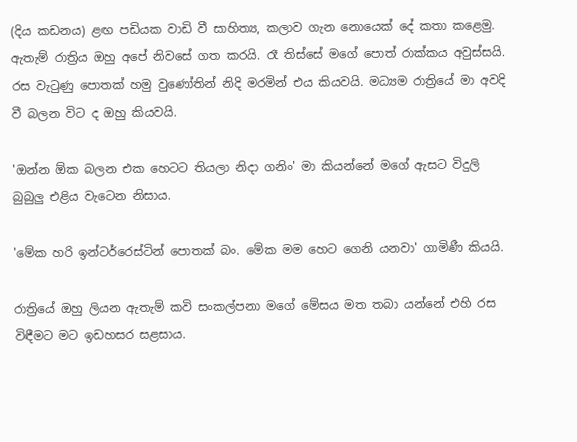(දිය කඩනය) ළඟ පඩියක වාඩි වී සාහිත්‍ය, කලාව ගැන නොයෙක් දේ කතා කළෙමු. ඇතැම් රාත්‍රිය ඔහු අපේ නිවසේ ගත කරයි. රෑ තිස්සේ මගේ පොත් රාක්කය අවුස්සයි. රස වැටුණු පොතක් හමු වුණෝතින් නිදි මරමින් එය කියවයි. මධ්‍යම රාත්‍රියේ මා අවදි වී බලන විට ද ඔහු කියවයි.

'ඔන්න ඕක බලන එක හෙටට තියලා නිදා ගනිං' මා කියන්නේ මගේ ඇසට විදුලි බුබුලු එළිය වැටෙන නිසාය.

'මේක හරි ඉන්ටර්රෙස්ටින් පොතක් බං. මේක මම හෙට ගෙනි යනවා' ගාමිණී කියයි.

රාත්‍රියේ ඔහු ලියන ඇතැම් කවි සංකල්පනා මගේ මේසය මත තබා යන්නේ එහි රස විඳීමට මට ඉඩහසර සළසාය.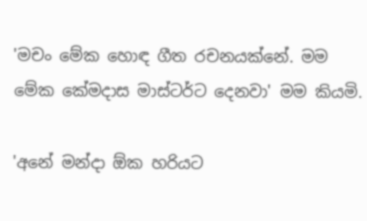'මචං මේක හොඳ ගීත රචනයක්නේ. මම මේක කේමදාස මාස්ටර්ට දෙනවා' මම කියමි.

'අනේ මන්දා ඕක හරියට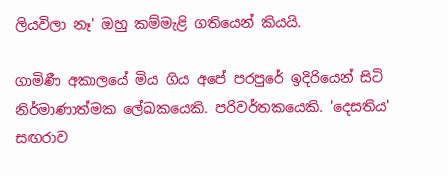ලියවිලා නෑ' ඔහු කම්මැළි ගතියෙන් කියයි.

ගාමිණී අකාලයේ මිය ගිය අපේ පරපුරේ ඉදිරියෙන් සිටි නිර්මාණාත්මක ලේඛකයෙකි. පරිවර්තකයෙකි. 'දෙසතිය' සඟරාව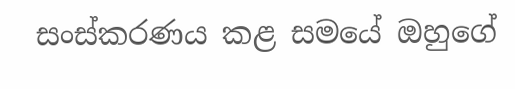සංස්කරණය කළ සමයේ ඔහුගේ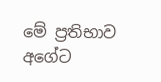මේ ප්‍රතිභාව අගේට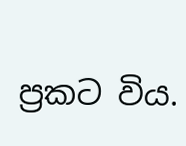ප්‍රකට විය.